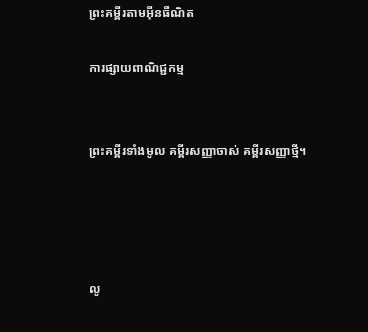ព្រះគម្ពីរតាមអ៊ីនធឺណិត

ការផ្សាយពាណិជ្ជកម្ម


ព្រះគម្ពីរទាំងមូល គម្ពីរសញ្ញាចាស់ គម្ពីរសញ្ញាថ្មី។




លូ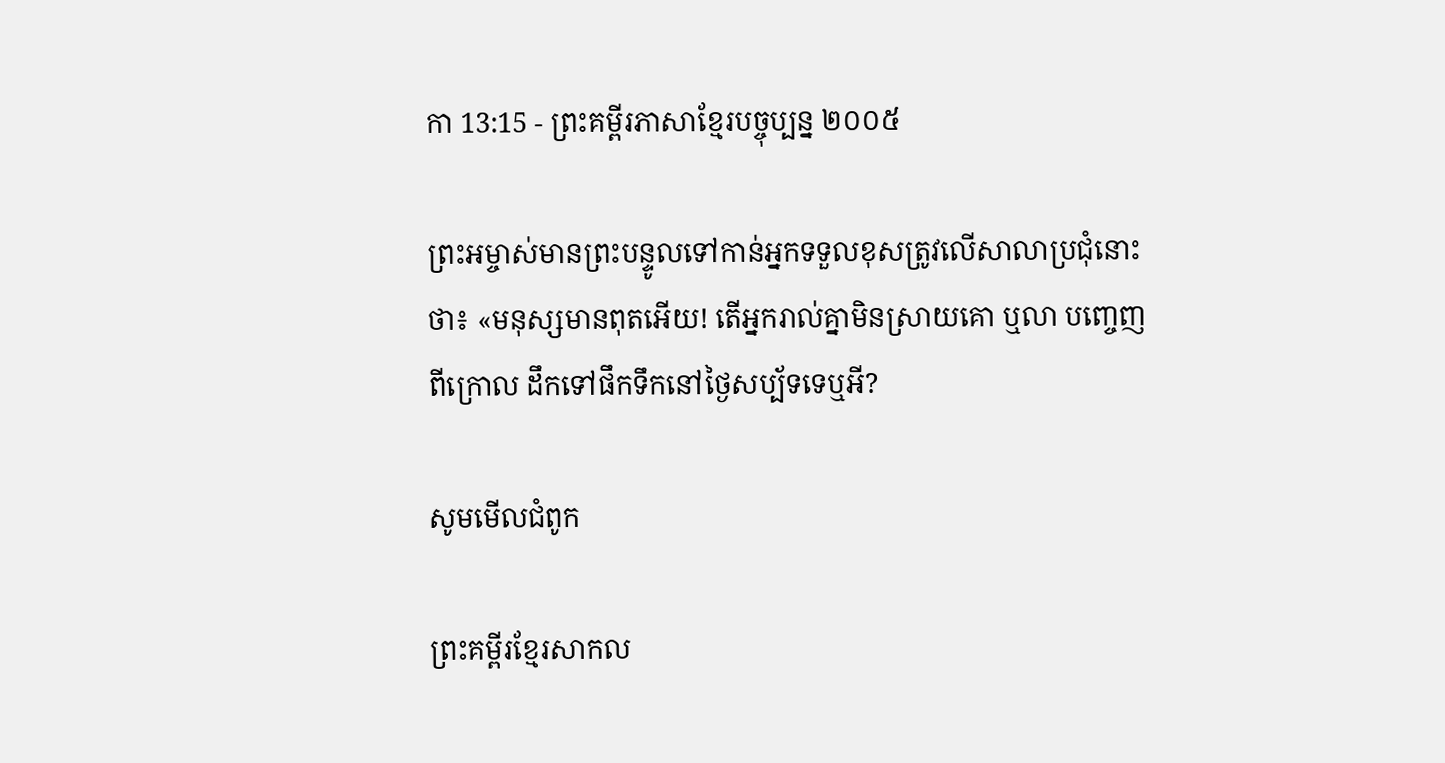កា 13:15 - ព្រះគម្ពីរភាសាខ្មែរបច្ចុប្បន្ន ២០០៥

ព្រះ‌អម្ចាស់មានព្រះ‌បន្ទូលទៅកាន់អ្នកទទួលខុសត្រូវលើសាលាប្រជុំនោះថា៖ «មនុស្សមានពុតអើយ! តើអ្នករាល់គ្នាមិនស្រាយគោ ឬលា បញ្ចេញពីក្រោល ដឹកទៅផឹកទឹកនៅថ្ងៃសប្ប័ទទេឬអី?

សូមមើលជំពូក

ព្រះគម្ពីរខ្មែរសាកល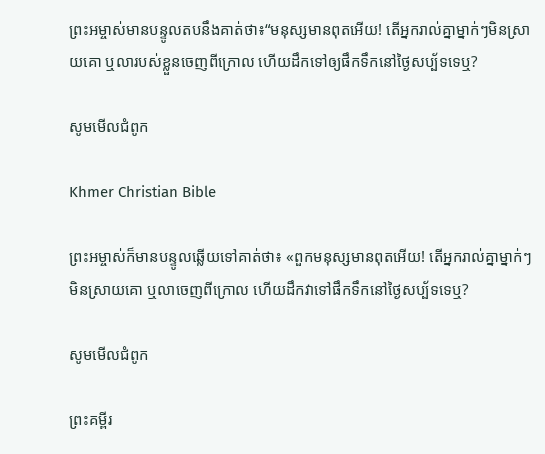ព្រះអម្ចាស់មានបន្ទូលតបនឹងគាត់ថា៖“មនុស្សមានពុតអើយ! តើអ្នករាល់គ្នាម្នាក់ៗមិនស្រាយគោ ឬលារបស់ខ្លួនចេញពីក្រោល ហើយដឹកទៅឲ្យផឹកទឹកនៅថ្ងៃសប្ប័ទទេឬ?

សូមមើលជំពូក

Khmer Christian Bible

ព្រះអម្ចាស់ក៏មានបន្ទូលឆ្លើយទៅគាត់ថា៖ «ពួកមនុស្សមានពុតអើយ! តើអ្នករាល់គ្នាម្នាក់ៗមិនស្រាយគោ ឬលាចេញពីក្រោល ហើយដឹកវាទៅផឹកទឹកនៅថ្ងៃសប្ប័ទទេឬ?

សូមមើលជំពូក

ព្រះគម្ពីរ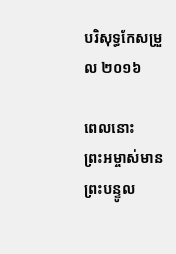បរិសុទ្ធកែសម្រួល ២០១៦

ពេលនោះ ព្រះ‌អម្ចាស់មានព្រះ‌បន្ទូល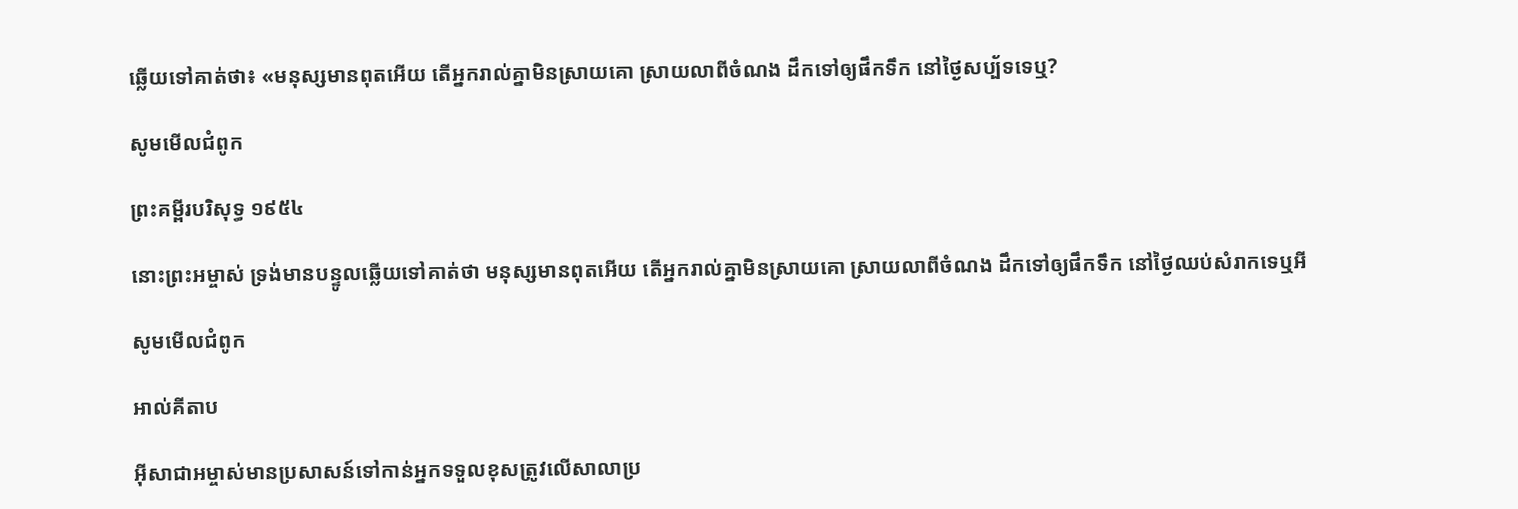ឆ្លើយទៅគាត់ថា៖ «មនុស្សមានពុតអើយ តើអ្នករាល់គ្នាមិនស្រាយគោ ស្រាយលាពីចំណង ដឹកទៅឲ្យផឹកទឹក នៅថ្ងៃសប្ប័ទទេឬ?

សូមមើលជំពូក

ព្រះគម្ពីរបរិសុទ្ធ ១៩៥៤

នោះព្រះ‌អម្ចាស់ ទ្រង់មានបន្ទូលឆ្លើយទៅគាត់ថា មនុស្សមានពុតអើយ តើអ្នករាល់គ្នាមិនស្រាយគោ ស្រាយលាពីចំណង ដឹកទៅឲ្យផឹកទឹក នៅថ្ងៃឈប់សំរាកទេឬអី

សូមមើលជំពូក

អាល់គីតាប

អ៊ីសា‌ជាអម្ចាស់មានប្រសាសន៍ទៅកាន់អ្នកទទួលខុសត្រូវលើសាលាប្រ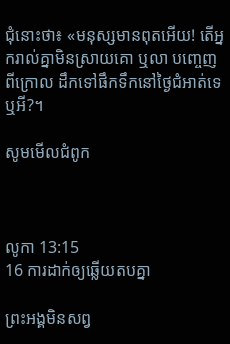ជុំនោះថា៖ «មនុស្សមានពុតអើយ! តើអ្នករាល់គ្នាមិនស្រាយគោ ឬលា បញ្ចេញពីក្រោល ដឹកទៅផឹកទឹកនៅថ្ងៃជំអាត់ទេឬអី?។

សូមមើលជំពូក



លូកា 13:15
16 ការដាក់ឲ្យឆ្លើយតបគ្នា

ព្រះអង្គមិនសព្វ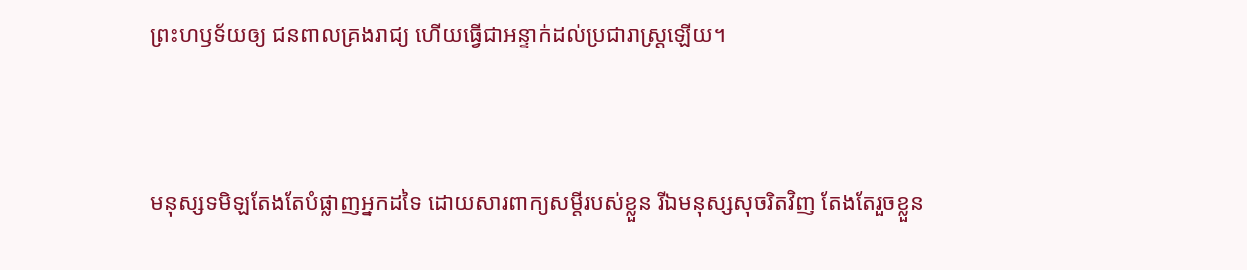ព្រះ‌ហឫទ័យឲ្យ ជនពាលគ្រងរាជ្យ ហើយធ្វើជាអន្ទាក់ដល់ប្រជា‌រាស្ត្រឡើយ។


មនុស្សទមិឡតែងតែបំផ្លាញអ្នកដទៃ ដោយ‌សារពាក្យសម្ដីរបស់ខ្លួន រីឯមនុស្សសុចរិតវិញ តែងតែរួចខ្លួន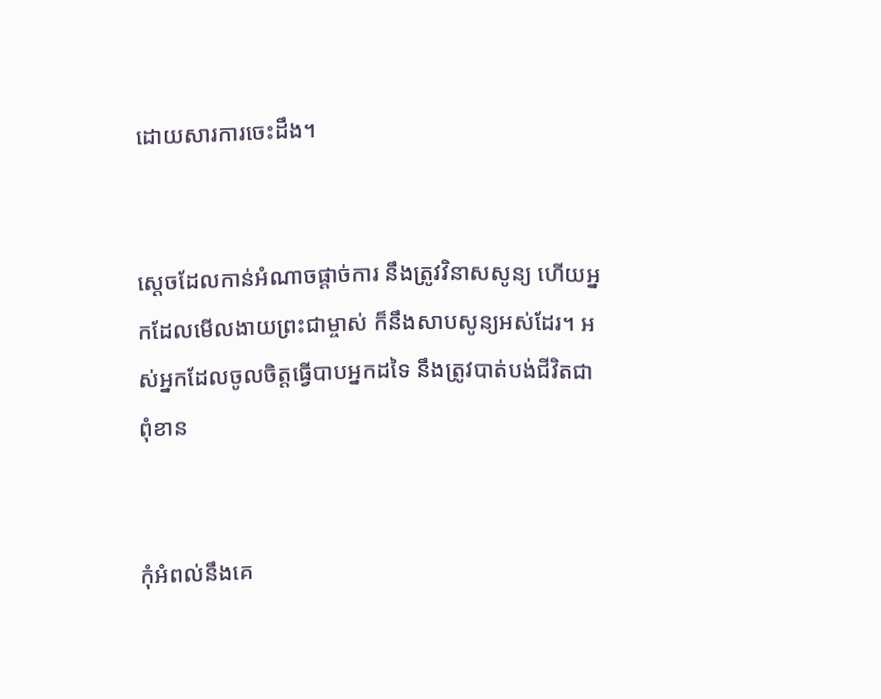ដោយ‌សារការចេះដឹង។


ស្ដេចដែលកាន់អំណាចផ្ដាច់ការ នឹងត្រូវវិនាសសូន្យ ហើយអ្នកដែលមើល‌ងាយព្រះ‌ជាម្ចាស់ ក៏នឹងសាប‌សូន្យអស់ដែរ។ អស់អ្នកដែលចូលចិត្តធ្វើបាបអ្នកដទៃ នឹងត្រូវបាត់បង់ជីវិតជាពុំ‌ខាន


កុំអំពល់នឹងគេ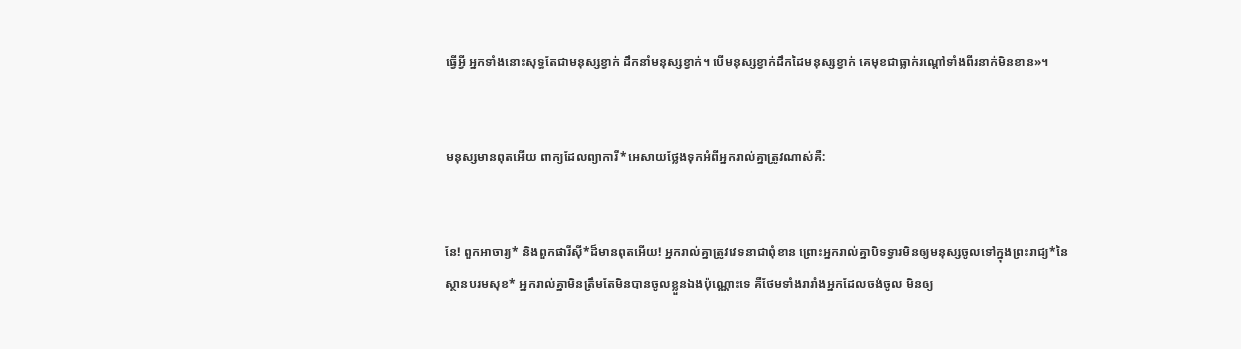ធ្វើអ្វី អ្នកទាំងនោះសុទ្ធតែជាមនុស្សខ្វាក់ ដឹកនាំមនុស្សខ្វាក់។ បើមនុស្សខ្វាក់ដឹកដៃមនុស្សខ្វាក់ គេមុខជាធ្លាក់រណ្ដៅទាំងពីរនាក់មិនខាន»។


មនុស្សមានពុតអើយ ពាក្យដែលព្យាការី*អេសាយថ្លែងទុកអំពីអ្នករាល់គ្នាត្រូវណាស់គឺ:


នែ! ពួកអាចារ្យ* និងពួកផារីស៊ី*ដ៏មានពុតអើយ! អ្នករាល់គ្នាត្រូវវេទនាជាពុំ‌ខាន ព្រោះអ្នករាល់គ្នាបិទទ្វារមិនឲ្យមនុស្សចូលទៅក្នុងព្រះ‌រាជ្យ*នៃស្ថានបរម‌សុខ* អ្នករាល់គ្នាមិនត្រឹមតែមិនបានចូលខ្លួនឯងប៉ុណ្ណោះទេ គឺថែមទាំងរារាំងអ្នកដែលចង់ចូល មិនឲ្យ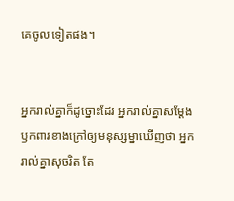គេចូលទៀតផង។


អ្នករាល់គ្នាក៏ដូច្នោះដែរ អ្នករាល់គ្នាសម្តែងឫក‌ពារខាងក្រៅឲ្យមនុស្ស‌ម្នាឃើញថា អ្នករាល់គ្នាសុចរិត តែ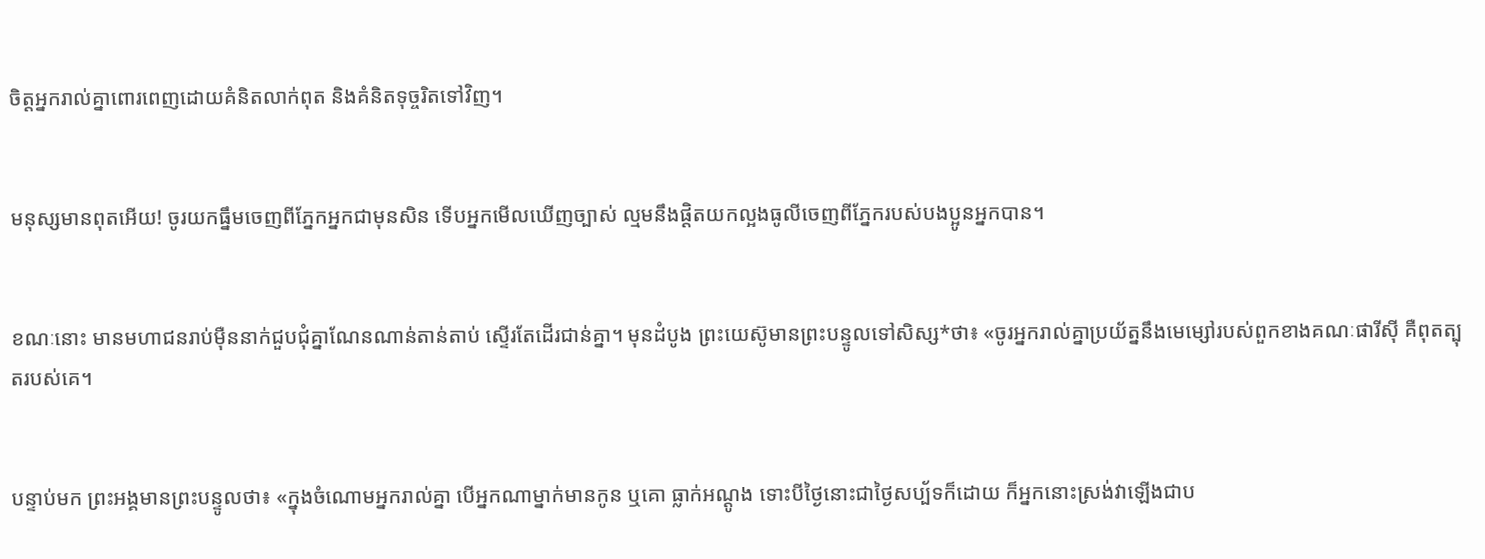ចិត្តអ្នករាល់គ្នាពោរ‌ពេញដោយគំនិតលាក់ពុត និងគំនិតទុច្ចរិតទៅវិញ។


មនុស្សមានពុតអើយ! ចូរយកធ្នឹមចេញពីភ្នែកអ្នកជាមុនសិន ទើបអ្នកមើលឃើញច្បាស់ ល្មមនឹងផ្ដិតយកល្អងធូលីចេញពីភ្នែករបស់បងប្អូនអ្នកបាន។


ខណៈនោះ មានមហា‌ជនរាប់ម៉ឺននាក់ជួប‌ជុំគ្នាណែន‌ណាន់តាន់‌តាប់ ស្ទើរតែដើរជាន់គ្នា។ មុនដំបូង ព្រះ‌យេស៊ូមានព្រះ‌បន្ទូលទៅសិស្ស*ថា៖ «ចូរអ្នករាល់គ្នាប្រយ័ត្ននឹងមេម្សៅរបស់ពួកខាងគណៈ‌ផារីស៊ី គឺពុត‌ត្បុតរបស់គេ។


បន្ទាប់មក ព្រះអង្គមានព្រះ‌បន្ទូលថា៖ «ក្នុងចំណោមអ្នករាល់គ្នា បើអ្នកណាម្នាក់មានកូន ឬគោ ធ្លាក់អណ្ដូង ទោះបីថ្ងៃនោះជាថ្ងៃសប្ប័ទក៏ដោយ ក៏អ្នកនោះស្រង់វាឡើងជាប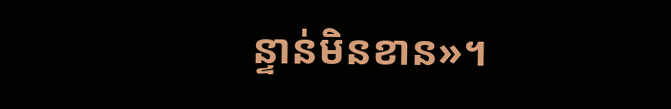ន្ទាន់មិនខាន»។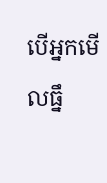បើអ្នកមើលធ្នឹ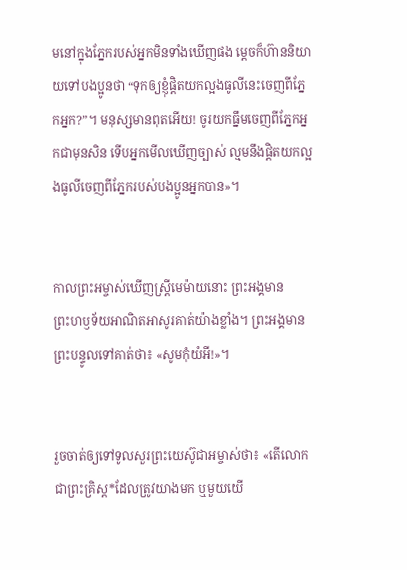មនៅក្នុងភ្នែករបស់អ្នកមិនទាំងឃើញផង ម្ដេចក៏ហ៊ាននិយាយទៅបងប្អូនថា “ទុកឲ្យខ្ញុំផ្ដិតយកល្អងធូលីនេះចេញពីភ្នែកអ្នក?”។ មនុស្សមានពុតអើយ! ចូរយកធ្នឹមចេញពីភ្នែកអ្នកជាមុនសិន ទើបអ្នកមើលឃើញច្បាស់ ល្មមនឹងផ្ដិតយកល្អងធូលីចេញពីភ្នែករបស់បងប្អូនអ្នកបាន»។


កាលព្រះ‌អម្ចាស់ឃើញស្ត្រីមេ‌ម៉ាយនោះ ព្រះអង្គមានព្រះ‌ហឫទ័យអាណិតអាសូរគាត់យ៉ាងខ្លាំង។ ព្រះអង្គមានព្រះ‌បន្ទូលទៅគាត់ថា៖ «សូមកុំយំអី!»។


រួចចាត់ឲ្យទៅទូលសួរព្រះ‌យេស៊ូជាអម្ចាស់ថា៖ «តើលោកជាព្រះ‌គ្រិស្ត*ដែលត្រូវយាងមក ឬមួយយើ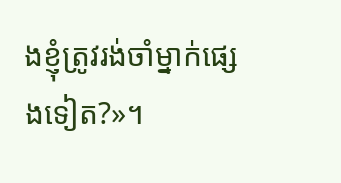ងខ្ញុំត្រូវរង់‌ចាំម្នាក់ផ្សេងទៀត?»។